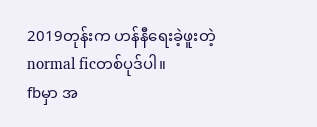2019တုန်းက ဟန်နီရေးခဲ့ဖူးတဲ့ normal ficတစ်ပုဒ်ပါ။
fbမှာ အ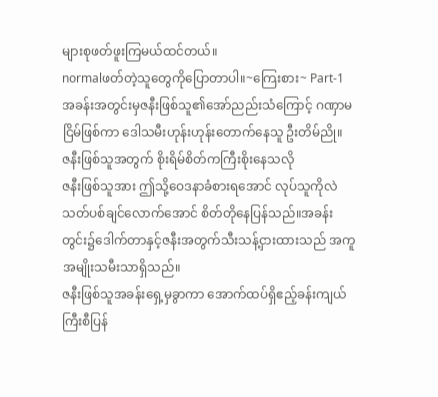များစုဖတ်ဖူးကြမယ်ထင်တယ်။
normalဖတ်တဲ့သူတွေကိုပြောတာပါ။~ကြေးစား~ Part-1
အခန်းအတွင်းမှဇနီးဖြစ်သူ၏အော်ညည်းသံကြောင့် ဂဏှာမငြိမ်ဖြစ်ကာ ဒေါသမီးဟုန်းဟုန်းတောက်နေသူ ဦးတိမ်ညို။
ဇနီးဖြစ်သူအတွက် စိုးရိမ်စိတ်ကကြီးစိုးနေသလို
ဇနီးဖြစ်သူအား ဤသို့ဝေဒနာခံစားရအောင် လုပ်သူကိုလဲ သတ်ပစ်ချင်လောက်အောင် စိတ်တိုနေပြန်သည်။အခန်းတွင်း၌ဒေါက်တာနှင့်ဇနီးအတွက်သီးသန့်ငှားထားသည် အကူအမျိုးသမီးသာရှိသည်။
ဇနီးဖြစ်သူအခန်းရှေ့မှခွာကာ အောက်ထပ်ရှိဧည့်ခန်းကျယ်ကြီးစီပြန်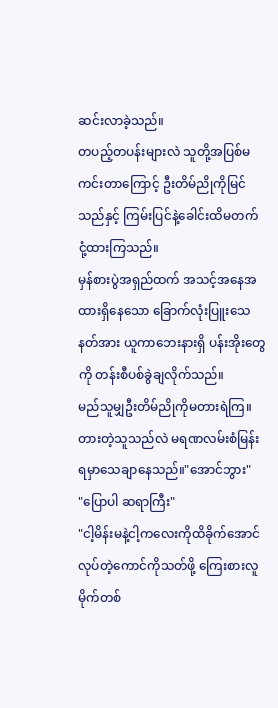ဆင်းလာခဲ့သည်။
တပည့်တပန်းများလဲ သူတို့အပြစ်မကင်းတာကြောင့် ဦးတိမ်ညိုကိုမြင်သည်နှင့် ကြမ်းပြင်နဲ့ခေါင်းထိမတက် ငုံ့ထားကြသည်။
မှန်စားပွဲအရှည်ထက် အသင့်အနေအထားရှိနေသော ခြောက်လုံးပြူးသေနတ်အား ယူကာဘေးနားရှိ ပန်းအိုးတွေကို တန်းစီပစ်ခွဲချလိုက်သည်။
မည်သူမျှဦးတိမ်ညိုကိုမတားရဲကြ။
တားတဲ့သူသည်လဲ မရဏလမ်းစံမြန်းရမှာသေချာနေသည်။"အောင်ဘွား"
"ပြောပါ ဆရာကြီး"
"ငါ့မိန်းမနဲ့ငါ့ကလေးကိုထိခိုက်အောင်လုပ်တဲ့ကောင်ကိုသတ်ဖို့ ကြေးစားလူမိုက်တစ်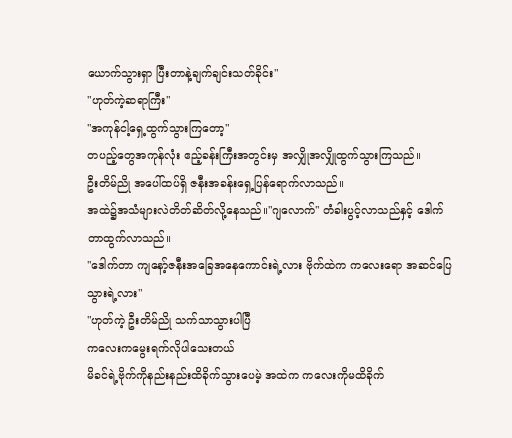ယောက်သွားရှာ ပြီးတာနဲ့ချက်ချင်းသတ်ခိုင်း"
"ဟုတ်ကဲ့ဆရာကြီး"
"အကုန်ငါ့ရှေ့ထွက်သွားကြတော့"
တပည့်တွေအကုန်လုံး ဧည့်ခန်းကြီးအတွင်းမှ အလျှိုအလျှိုထွက်သွားကြသည်။
ဦးတိမ်ညို အပေါ်ထပ်ရှိ ဇနီးအခန်းရှေ့ပြန်ရောက်လာသည်။
အထဲ၌အသံများလဲတိတ်ဆိတ်လို့နေသည်။"ဂျလောက်" တံခါးပွင့်လာသည်နှင့် ဒေါက်တာထွက်လာသည်။
"ဒေါက်တာ ကျနော့်ဇနီးအခြေအနေကောင်းရဲ့လား ဗိုက်ထဲက ကလေးရော အဆင်ပြေသွားရဲ့လား"
"ဟုတ်ကဲ့ ဦးတိမ်ညို သက်သာသွားပါပြီ
ကလေးကမွေးရက်လိုပါသေးတယ်
မိခင်ရဲ့ဗိုက်ကိုနည်းနည်းထိခိုက်သွားပေမဲ့ အထဲက ကလေးကိုမထိခိုက်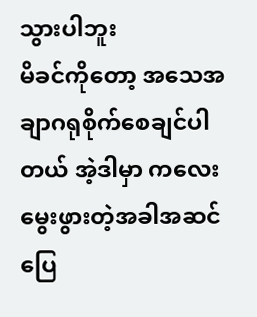သွားပါဘူး
မိခင်ကိုတော့ အသေအချာဂရုစိုက်စေချင်ပါတယ် အဲ့ဒါမှာ ကလေးမွေးဖွားတဲ့အခါအဆင်ပြေ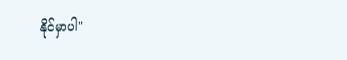နိုင်မှာပါ"